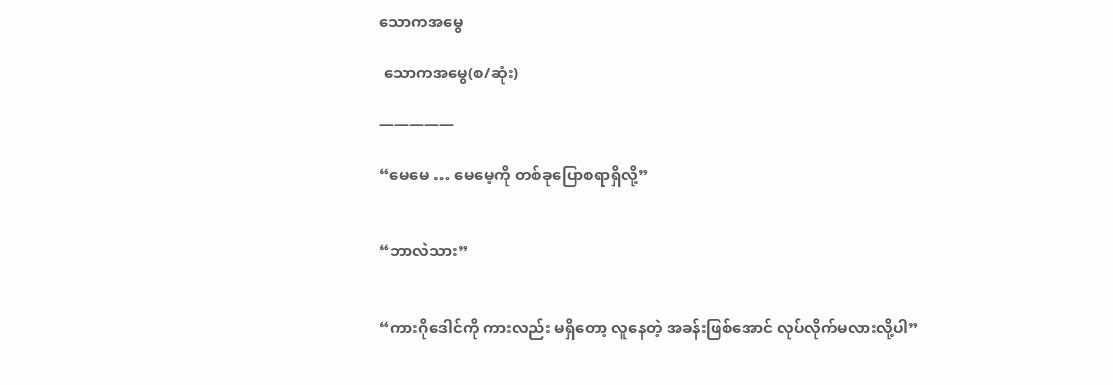သောကအမွေ

 သောကအမွေ(စ/ဆုံး)

—————

“မေမေ … မေမေ့ကို တစ်ခုပြောစရာရှိလို့”


“ဘာလဲသား”


“ကားဂိုဒေါင်ကို ကားလည်း မရှိတော့ လူနေတဲ့ အခန်းဖြစ်အောင် လုပ်လိုက်မလားလို့ပါ”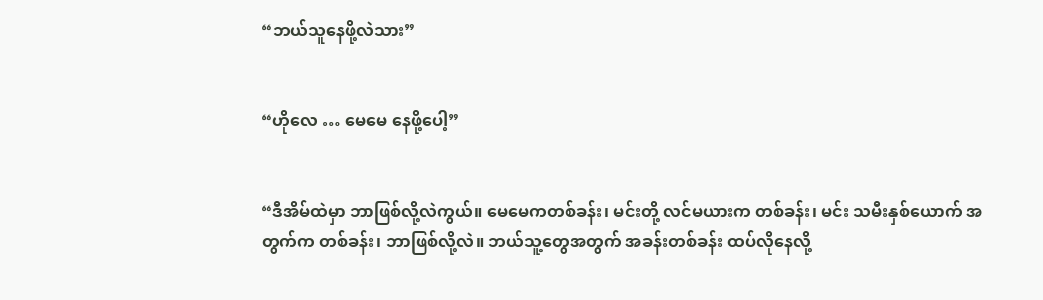“ဘယ်သူနေဖို့လဲသား”


“ဟိုလေ … မေမေ နေဖို့ပေါ့”


“ဒီအိမ်ထဲမှာ ဘာဖြစ်လို့လဲကွယ်။ မေမေကတစ်ခန်း၊ မင်းတို့ လင်မယားက တစ်ခန်း၊ မင်း သမီးနှစ်ယောက် အတွက်က တစ်ခန်း၊ ဘာဖြစ်လို့လဲ။ ဘယ်သူ့တွေအတွက် အခန်းတစ်ခန်း ထပ်လိုနေလို့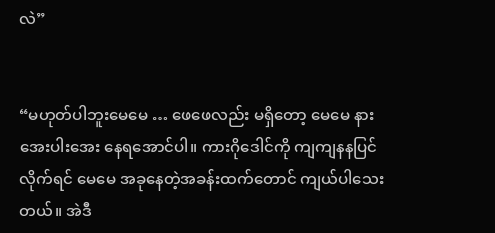လဲ”


“မဟုတ်ပါဘူးမေမေ … ဖေဖေလည်း မရှိတော့ မေမေ နားအေးပါးအေး နေရအောင်ပါ။ ကားဂိုဒေါင်ကို ကျကျနနပြင်လိုက်ရင် မေမေ အခုနေတဲ့အခန်းထက်တောင် ကျယ်ပါသေးတယ်။ အဲဒီ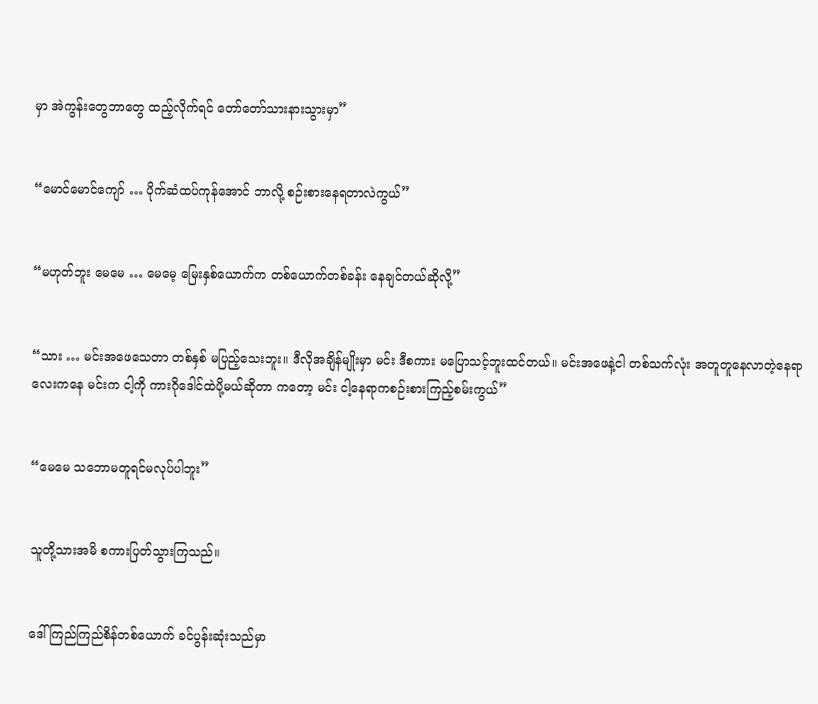မှာ အဲကွန်းတွေဘာတွေ ထည့်လိုက်ရင် တော်တော်သားနားသွားမှာ”


“မောင်မောင်ကျော် … ပိုက်ဆံထပ်ကုန်အောင် ဘာလို့ စဉ်းစားနေရတာလဲကွယ်”


“မဟုတ်ဘူး မေမေ … မေမေ့ မြေးနှစ်ယောက်က တစ်ယောက်တစ်ခန်း နေချင်တယ်ဆိုလို့”


“သား … မင်းအဖေသေတာ တစ်နှစ် မပြည့်သေးဘူး။ ဒီလိုအချိန်မျိုးမှာ မင်း ဒီစကား မပြောသင့်ဘူးထင်တယ်။ မင်းအဖေနဲ့ငါ တစ်သက်လုံး အတူတူနေလာတဲ့နေရာလေးကနေ မင်းက ငါ့ကို ကားဂိုဒေါင်ထဲပို့မယ်ဆိုတာ ကတော့ မင်း ငါ့နေရာကစဉ်းစားကြည့်စမ်းကွယ်”


“မေမေ သဘောမတူရင်မလုပ်ပါဘူး”


သူတို့သားအမိ စကားပြတ်သွားကြသည်။


ဒေါ်ကြည်ကြည်စိန်တစ်ယောက် ခင်ပွန်းဆုံးသည်မှာ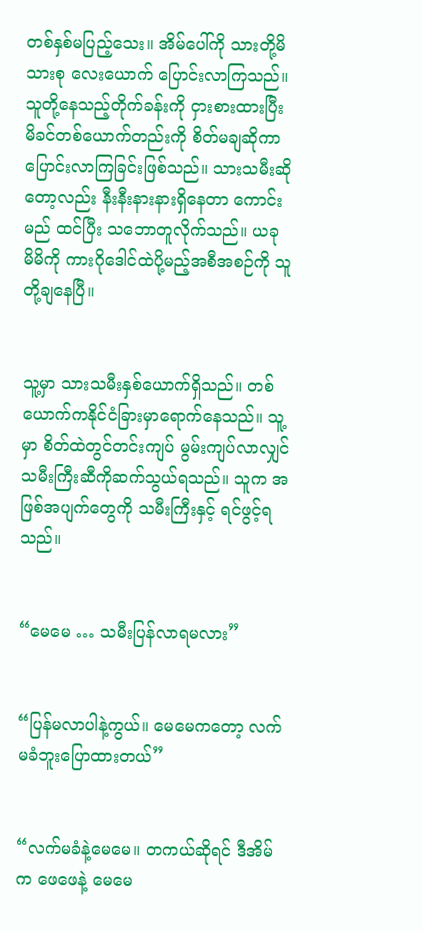တစ်နှစ်မပြည့်သေး။ အိမ်ပေါ်ကို သားတို့မိသားစု လေးယောက် ပြောင်းလာကြသည်။ သူတို့နေသည့်တိုက်ခန်းကို ငှားစားထားပြီး မိခင်တစ်ယောက်တည်းကို စိတ်မချဆိုကာ ပြောင်းလာကြခြင်းဖြစ်သည်။ သားသမီးဆိုတော့လည်း နီးနီးနားနားရှိနေတာ ကောင်းမည် ထင်ပြီး သဘောတူလိုက်သည်။ ယခု မိမိကို ကားဂိုဒေါင်ထဲပို့မည့်အစီအစဉ်ကို သူတို့ချနေပြီ။


သူ့မှာ သားသမီးနှစ်ယောက်ရှိသည်။ တစ်ယောက်ကနိုင်ငံခြားမှာရောက်နေသည်။ သူ့မှာ စိတ်ထဲတွင်တင်းကျပ် မွမ်းကျပ်လာလျှင် သမီးကြီးဆီကိုဆက်သွယ်ရသည်။ သူက အဖြစ်အပျက်တွေကို သမီးကြီးနှင့် ရင်ဖွင့်ရသည်။


“မေမေ … သမီးပြန်လာရမလား”


“ပြန်မလာပါနဲ့ကွယ်။ မေမေကတော့ လက်မခံဘူးပြောထားတယ်”


“လက်မခံနဲ့မေမေ။ တကယ်ဆိုရင် ဒီအိမ်က ဖေဖေနဲ့ မေမေ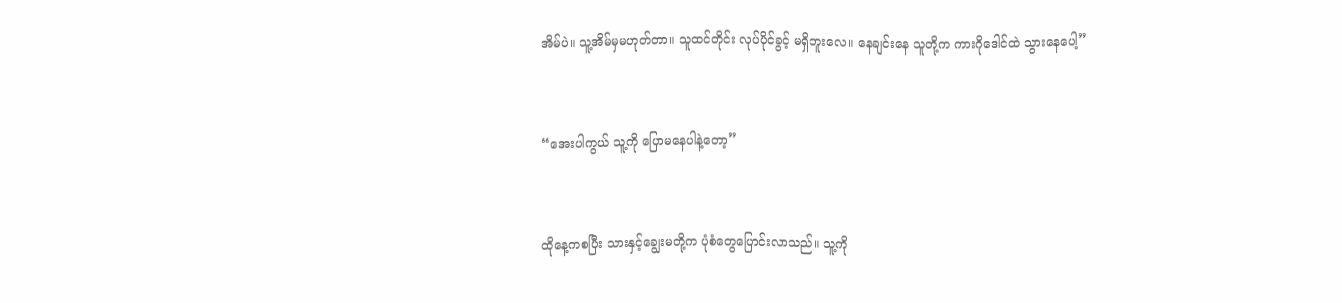အိမ်ပဲ။ သူ့အိမ်မှမဟုတ်တာ။ သူထင်တိုင်း လုပ်ပိုင်ခွင့် မရှိဘူးလေ။ နေချင်းနေ သူတို့က ကားဂိုဒေါင်ထဲ သွားနေပေါ့”


“အေးပါကွယ် သူ့ကို ပြောမနေပါနဲ့တော့”


ထိုနေ့ကစပြီး သားနှင့်ချွေးမတို့က ပုံစံတွေပြောင်းလာသည်။ သူ့ကို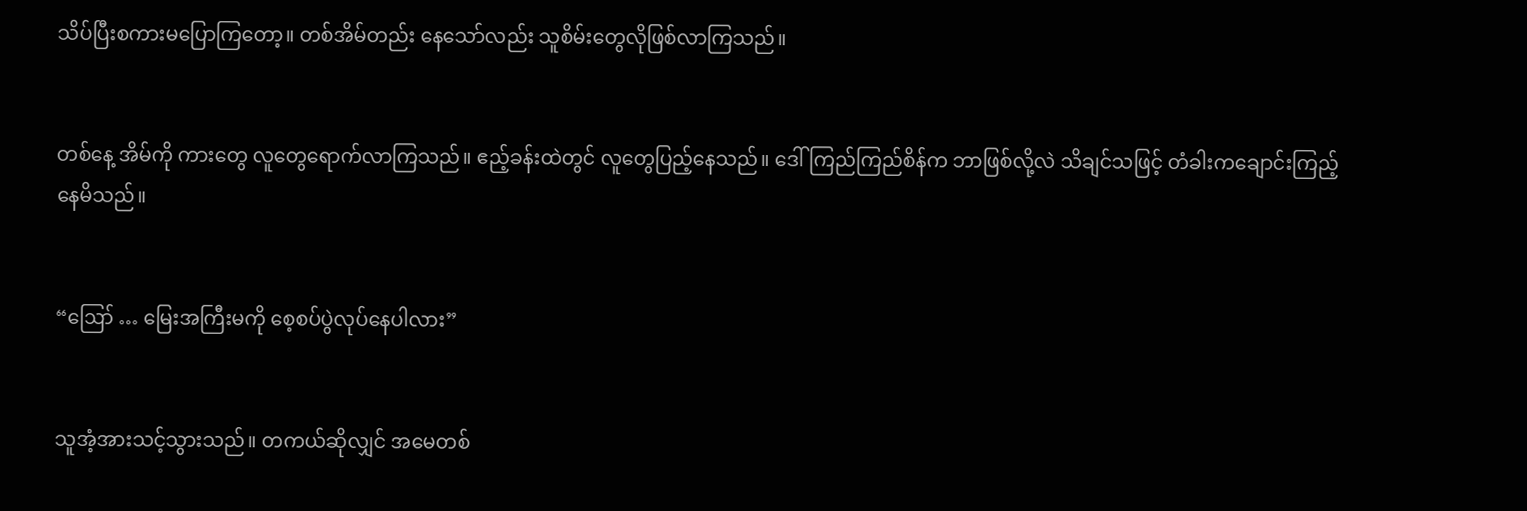သိပ်ပြီးစကားမပြောကြတော့။ တစ်အိမ်တည်း နေသော်လည်း သူစိမ်းတွေလိုဖြစ်လာကြသည်။


တစ်နေ့ အိမ်ကို ကားတွေ လူတွေရောက်လာကြသည်။ ဧည့်ခန်းထဲတွင် လူတွေပြည့်နေသည်။ ဒေါ်ကြည်ကြည်စိန်က ဘာဖြစ်လို့လဲ သိချင်သဖြင့် တံခါးကချောင်းကြည့်နေမိသည်။


“ဪ … မြေးအကြီးမကို စေ့စပ်ပွဲလုပ်နေပါလား”


သူအံ့အားသင့်သွားသည်။ တကယ်ဆိုလျှင် အမေတစ်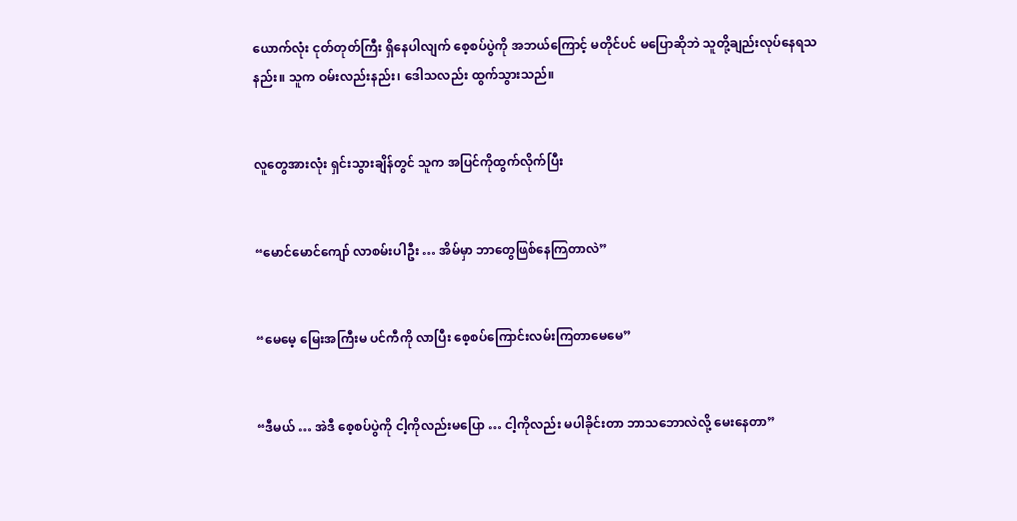ယောက်လုံး ငုတ်တုတ်ကြီး ရှိနေပါလျက် စေ့စပ်ပွဲကို အဘယ်ကြောင့် မတိုင်ပင် မပြောဆိုဘဲ သူတို့ချည်းလုပ်နေရသနည်း။ သူက ဝမ်းလည်းနည်း၊ ဒေါသလည်း ထွက်သွားသည်။


လူတွေအားလုံး ရှင်းသွားချိန်တွင် သူက အပြင်ကိုထွက်လိုက်ပြီး


“မောင်မောင်ကျော် လာစမ်းပါဦး … အိမ်မှာ ဘာတွေဖြစ်နေကြတာလဲ”


“မေမေ့ မြေးအကြီးမ ပင်ကီကို လာပြီး စေ့စပ်ကြောင်းလမ်းကြတာမေမေ”


“ဒီမယ် … အဲဒီ စေ့စပ်ပွဲကို ငါ့ကိုလည်းမပြော … ငါ့ကိုလည်း မပါခိုင်းတာ ဘာသဘောလဲလို့ မေးနေတာ”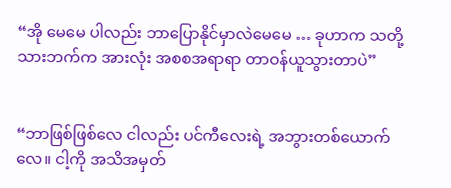“အို မေမေ ပါလည်း ဘာပြောနိုင်မှာလဲမေမေ … ခုဟာက သတို့သားဘက်က အားလုံး အစစအရာရာ တာဝန်ယူသွားတာပဲ”


“ဘာဖြစ်ဖြစ်လေ ငါလည်း ပင်ကီလေးရဲ့ အဘွားတစ်ယောက်လေ။ ငါ့ကို အသိအမှတ်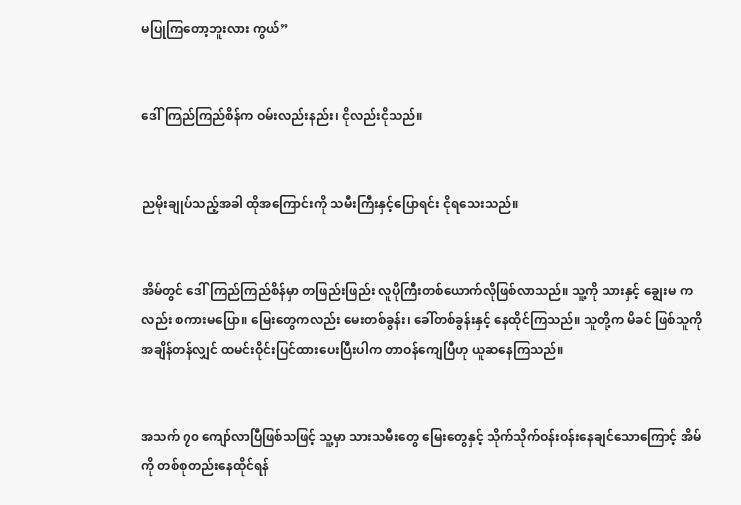မပြုကြတော့ဘူးလား ကွယ်”


ဒေါ်ကြည်ကြည်စိန်က ဝမ်းလည်းနည်း၊ ငိုလည်းငိုသည်။


ညမိုးချုပ်သည့်အခါ ထိုအကြောင်းကို သမီးကြီးနှင့်ပြောရင်း ငိုရသေးသည်။


အိမ်တွင် ဒေါ်ကြည်ကြည်စိန်မှာ တဖြည်းဖြည်း လူပိုကြီးတစ်ယောက်လိုဖြစ်လာသည်။ သူ့ကို သားနှင့် ချွေးမ ကလည်း စကားမပြော။ မြေးတွေကလည်း မေးတစ်ခွန်း၊ ခေါ်တစ်ခွန်းနှင့် နေထိုင်ကြသည်။ သူတို့က မိခင် ဖြစ်သူကို အချိန်တန်လျှင် ထမင်းဝိုင်းပြင်ထားပေးပြီးပါက တာဝန်ကျေပြီဟု ယူဆနေကြသည်။


အသက် ၇၀‌ ကျော်လာပြီဖြစ်သဖြင့် သူ့မှာ သားသမီးတွေ မြေးတွေနှင့် သိုက်သိုက်ဝန်းဝန်းနေချင်သောကြောင့် အိမ်ကို တစ်စုတည်းနေထိုင်ရန်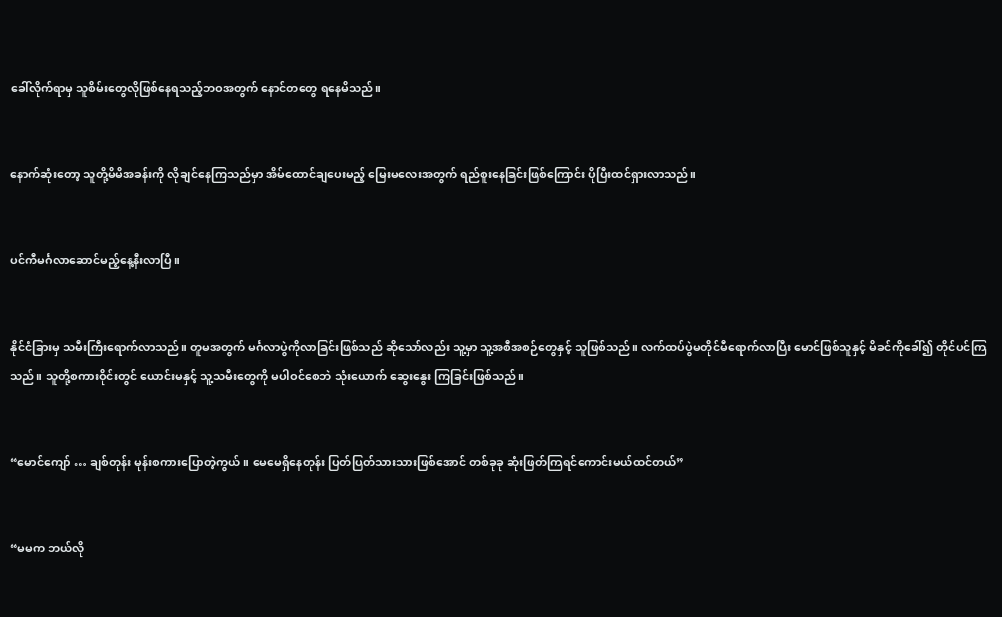ခေါ်လိုက်ရာမှ သူစိမ်းတွေလိုဖြစ်နေရသည့်ဘဝအတွက် နောင်တတွေ ရနေမိသည်။


နောက်ဆုံးတော့ သူတို့မိမိအခန်းကို လိုချင်နေကြသည်မှာ အိမ်ထောင်ချပေးမည့် မြေးမလေးအတွက် ရည်စူးနေခြင်းဖြစ်ကြောင်း ပိုပြီးထင်ရှားလာသည်။


ပင်ကီမင်္ဂလာဆောင်မည့်နေ့နီးလာပြီ။


နိုင်ငံခြားမှ သမီးကြီးရောက်လာသည်။ တူမအတွက် မင်္ဂလာပွဲကိုလာခြင်းဖြစ်သည် ဆိုသော်လည်း သူ့မှာ သူ့အစီအစဉ်တွေနှင့် သူဖြစ်သည်။ လက်ထပ်ပွဲမတိုင်မီရောက်လာပြီး မောင်ဖြစ်သူနှင့် မိခင်ကိုခေါ်၍ တိုင်ပင်ကြသည်။ သူတို့စကားဝိုင်းတွင် ယောင်းမနှင့် သူ့သမီးတွေကို မပါဝင်စေဘဲ သုံးယောက် ဆွေးနွေး ကြခြင်းဖြစ်သည်။


“မောင်ကျော် … ချစ်တုန်း မုန်းစကားပြောတဲ့ကွယ်။ မေမေရှိနေတုန်း ပြတ်ပြတ်သားသားဖြစ်အောင် တစ်ခုခု ဆုံးဖြတ်ကြရင်ကောင်းမယ်ထင်တယ်”


“မမက ဘယ်လို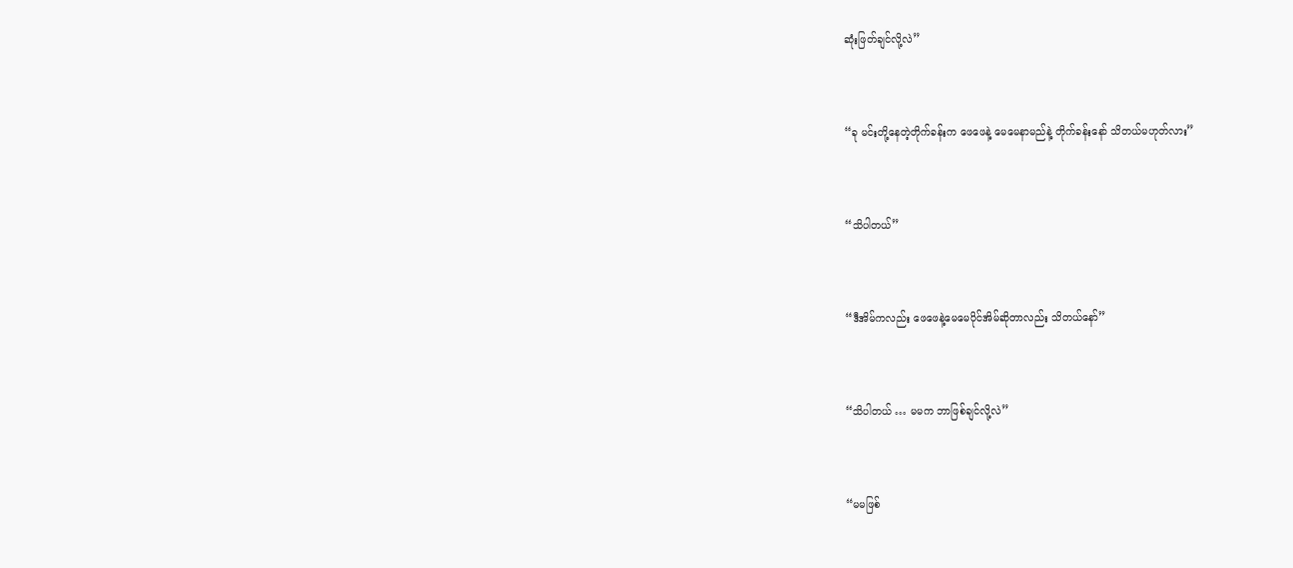ဆုံးဖြတ်ချင်လို့လဲ”


“ခု မင်းတို့နေတဲ့တိုက်ခန်းက ဖေဖေနဲ့ မေမေနာမည်နဲ့ တိုက်ခန်းနော် သိတယ်မဟုတ်လား”


“သိပါတယ်”


“ဒီအိမ်ကလည်း ဖေဖေနဲ့မေမေပိုင်အိမ်ဆိုတာလည်း သိတယ်နော်”


“သိပါတယ် … မမက ဘာဖြစ်ချင်လို့လဲ”


“မမဖြစ်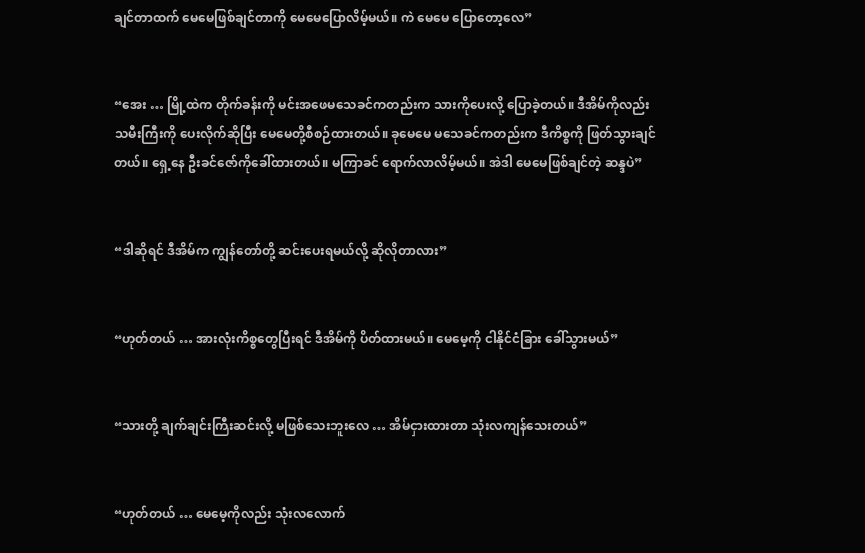ချင်တာထက် မေမေဖြစ်ချင်တာကို မေမေပြောလိမ့်မယ်။ ကဲ မေမေ ပြောတော့လေ”


“အေး … မြို့ထဲက တိုက်ခန်းကို မင်းအဖေမသေခင်ကတည်းက သားကိုပေးလို့ ပြောခဲ့တယ်။ ဒီအိမ်ကိုလည်း သမီးကြီးကို ပေးလိုက်ဆိုပြီး မေမေတို့စီစဉ်ထားတယ်။ ခုမေမေ မသေခင်ကတည်းက ဒီကိစ္စကို ဖြတ်သွားချင် တယ်။ ရှေ့နေ ဦးခင်ဇော်ကိုခေါ်ထားတယ်။ မကြာခင် ရောက်လာလိမ့်မယ်။ အဲဒါ မေမေဖြစ်ချင်တဲ့ ဆန္ဒပဲ”


“ဒါဆိုရင် ဒီအိမ်က ကျွန်တော်တို့ ဆင်းပေးရမယ်လို့ ဆိုလိုတာလား”


“ဟုတ်တယ် … အားလုံးကိစ္စတွေပြီးရင် ဒီအိမ်ကို ပိတ်ထားမယ်။ မေမေ့ကို ငါနိုင်ငံခြား ခေါ်သွားမယ်”


“သားတို့ ချက်ချင်းကြီးဆင်းလို့ မဖြစ်သေးဘူးလေ … အိမ်ငှားထားတာ သုံးလကျန်သေးတယ်”


“ဟုတ်တယ် … မေမေ့ကိုလည်း သုံးလလောက်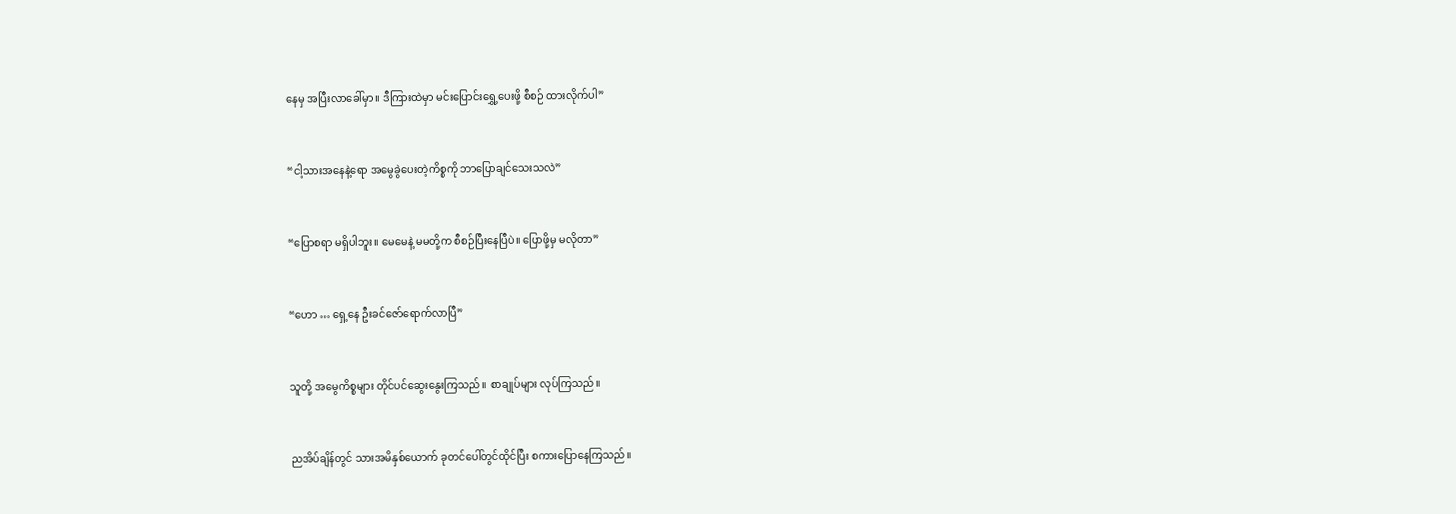နေမှ အပြီးလာခေါ်မှာ။ ဒီကြားထဲမှာ မင်းပြောင်းရွှေ့ပေးဖို့ စီစဉ် ထားလိုက်ပါ”


“ငါ့သားအနေနဲ့ရော အမွေခွဲပေးတဲ့ကိစ္စကို ဘာပြောချင်သေးသလဲ”


“ပြောစရာ မရှိပါဘူး။ မေမေနဲ့ မမတို့က စီစဉ်ပြီးနေပြီပဲ။ ပြောဖို့မှ မလိုတာ”


“ဟော … ရှေ့နေ ဦးခင်ဇော်ရောက်လာပြီ”


သူတို့ အမွေကိစ္စများ တိုင်ပင်ဆွေးနွေးကြသည်။ စာချုပ်များ လုပ်ကြသည်။


ညအိပ်ချိန်တွင် သားအမိနှစ်ယောက် ခုတင်ပေါ်တွင်ထိုင်ပြီး စကားပြောနေကြသည်။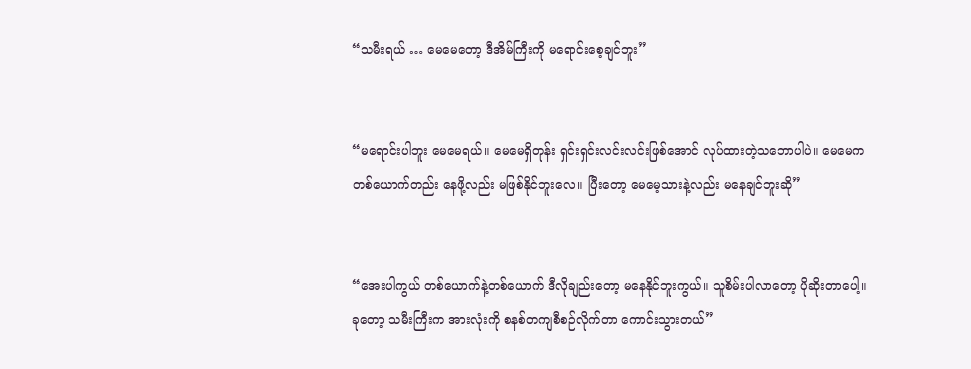“သမီးရယ် … မေမေတော့ ဒီအိမ်ကြီးကို မရောင်းစေ့ချင်ဘူး”


“မရောင်းပါဘူး မေမေရယ်။ မေမေရှိတုန်း ရှင်းရှင်းလင်းလင်းဖြစ်အောင် လုပ်ထားတဲ့သဘောပါပဲ။ မေမေက တစ်ယောက်တည်း နေဖို့လည်း မဖြစ်နိုင်ဘူးလေ။ ပြီးတော့ မေမေ့သားနဲ့လည်း မနေချင်ဘူးဆို”


“အေးပါကွယ် တစ်ယောက်နဲ့တစ်ယောက် ဒီလိုချည်းတော့ မနေနိုင်ဘူးကွယ်။ သူစိမ်းပါလာတော့ ပိုဆိုးတာပေါ့။ ခုတော့ သမီးကြီးက အားလုံးကို စနစ်တကျစီစဉ်လိုက်တာ ကောင်းသွားတယ်”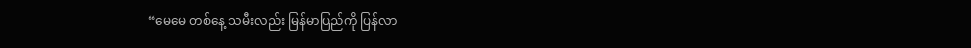“မေမေ တစ်နေ့ သမီးလည်း မြန်မာပြည်ကို ပြန်လာ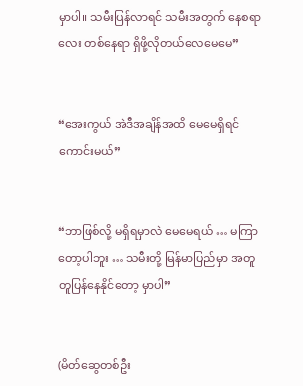မှာပါ။ သမီးပြန်လာရင် သမီးအတွက် နေစရာလေး တစ်နေရာ ရှိဖို့လိုတယ်လေမေမေ”


“အေးကွယ် အဲဒီအချိန်အထိ မေမေရှိရင်ကောင်းမယ်”


“ဘာဖြစ်လို့ မရှိရမှာလဲ မေမေရယ် … မကြာတော့ပါဘူး … သမီးတို့ မြန်မာပြည်မှာ အတူတူပြန်နေနိုင်တော့ မှာပါ”


(မိတ်ဆွေတစ်ဦး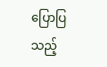ပြောပြသည့်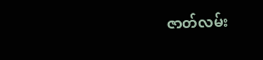ဇာတ်လမ်း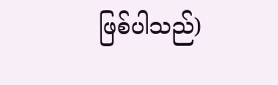ဖြစ်ပါသည်)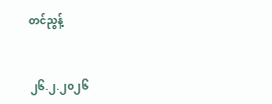တင်ညွန့်


၂၆.၂.၂၀၂၆